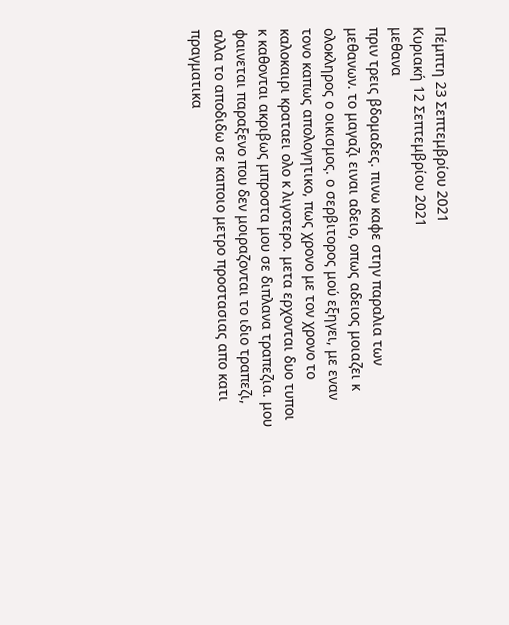Πέμπτη 23 Σεπτεμβρίου 2021
Κυριακή 12 Σεπτεμβρίου 2021
μεθανα
πριν τρεις βδομαδες. πινω καφε στην παραλια των μεθανων. το μαγαζι ειναι αδειο, οπως αδειος μοιαζει κ ολοκληρος ο οικισμος. ο σερβιτορος μού εξηγει, με εναν τονο καπως απολογητικο, πως χρονο με τον χρονο το καλοκαιρι κραταει ολο κ λιγοτερο. μετα ερχονται δυο τυποι κ καθονται ακριβως μπροστα μου σε διπλανα τραπεζια. μου φαινεται παραξενο που δεν μοιραζονται το ιδιο τραπεζι, αλλα το αποδιδω σε καποιο μετρο προστασιας απο κατι πραγματικα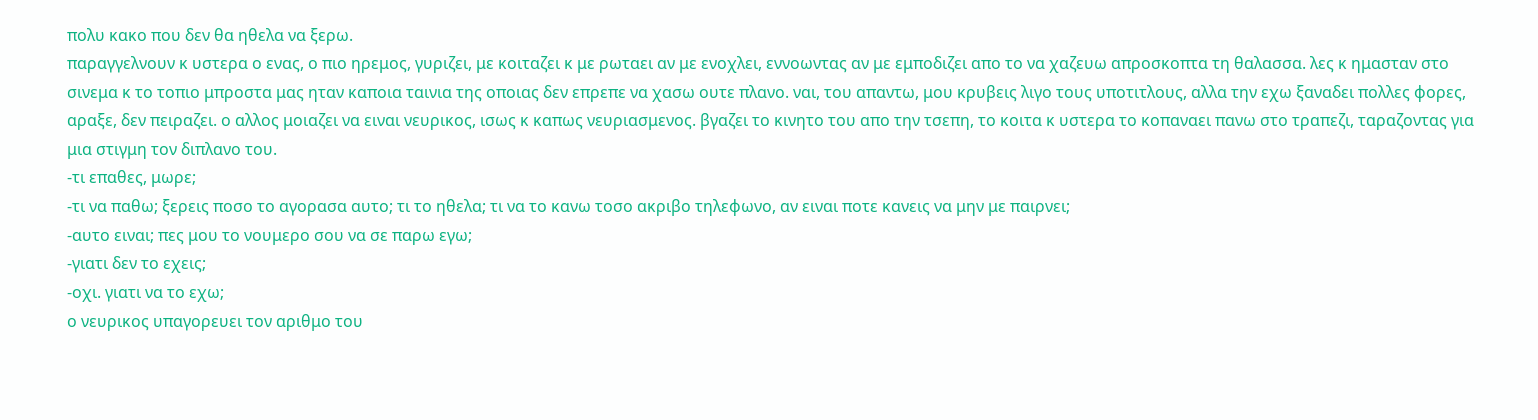πολυ κακο που δεν θα ηθελα να ξερω.
παραγγελνουν κ υστερα ο ενας, ο πιο ηρεμος, γυριζει, με κοιταζει κ με ρωταει αν με ενοχλει, εννοωντας αν με εμποδιζει απο το να χαζευω απροσκοπτα τη θαλασσα. λες κ ημασταν στο σινεμα κ το τοπιο μπροστα μας ηταν καποια ταινια της οποιας δεν επρεπε να χασω ουτε πλανο. ναι, του απαντω, μου κρυβεις λιγο τους υποτιτλους, αλλα την εχω ξαναδει πολλες φορες, αραξε, δεν πειραζει. ο αλλος μοιαζει να ειναι νευρικος, ισως κ καπως νευριασμενος. βγαζει το κινητο του απο την τσεπη, το κοιτα κ υστερα το κοπαναει πανω στο τραπεζι, ταραζοντας για μια στιγμη τον διπλανο του.
-τι επαθες, μωρε;
-τι να παθω; ξερεις ποσο το αγορασα αυτο; τι το ηθελα; τι να το κανω τοσο ακριβο τηλεφωνο, αν ειναι ποτε κανεις να μην με παιρνει;
-αυτο ειναι; πες μου το νουμερο σου να σε παρω εγω;
-γιατι δεν το εχεις;
-οχι. γιατι να το εχω;
ο νευρικος υπαγορευει τον αριθμο του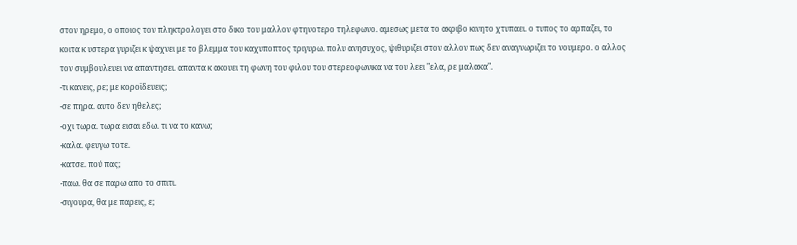στον ηρεμο, ο οποιος τον πληκτρολογει στο δικο του μαλλον φτηνοτερο τηλεφωνο. αμεσως μετα το ακριβο κινητο χτυπαει. ο τυπος το αρπαζει, το κοιτα κ υστερα γυριζει κ ψαχνει με το βλεμμα του καχυποπτος τριγυρω. πολυ ανησυχος, ψιθυριζει στον αλλον πως δεν αναγνωριζει το νουμερο. ο αλλος τον συμβουλευει να απαντησει. απαντα κ ακουει τη φωνη του φιλου του στερεοφωνικα να του λεει "ελα, ρε μαλακα".
-τι κανεις, ρε; με κοροϊδευεις;
-σε πηρα. αυτο δεν ηθελες;
-οχι τωρα. τωρα εισαι εδω. τι να το κανω;
-καλα. φευγω τοτε.
-κατσε. πού πας;
-παω. θα σε παρω απο το σπιτι.
-σιγουρα, θα με παρεις, ε;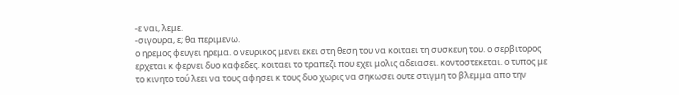-ε ναι, λεμε.
-σιγουρα, ε; θα περιμενω.
ο ηρεμος φευγει ηρεμα. ο νευρικος μενει εκει στη θεση του να κοιταει τη συσκευη του. ο σερβιτορος ερχεται κ φερνει δυο καφεδες. κοιταει το τραπεζι που εχει μολις αδειασει. κοντοστεκεται. ο τυπος με το κινητο τού λεει να τους αφησει κ τους δυο χωρις να σηκωσει ουτε στιγμη το βλεμμα απο την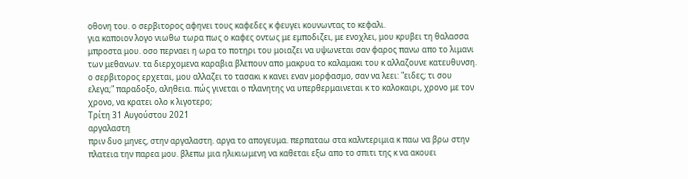οθονη του. ο σερβιτορος αφηνει τους καφεδες κ φευγει κουνωντας το κεφαλι.
για καποιον λογο νιωθω τωρα πως ο καφες οντως με εμποδιζει, με ενοχλει, μου κρυβει τη θαλασσα μπροστα μου. οσο περναει η ωρα το ποτηρι του μοιαζει να υψωνεται σαν φαρος πανω απο το λιμανι των μεθανων. τα διερχομενα καραβια βλεπουν απο μακρυα το καλαμακι του κ αλλαζουνε κατευθυνση.
ο σερβιτορος ερχεται, μου αλλαζει το τασακι κ κανει εναν μορφασμο, σαν να λεει: "ειδες; τι σου ελεγα;" παραδοξο, αληθεια. πώς γινεται ο πλανητης να υπερθερμαινεται κ το καλοκαιρι, χρονο με τον χρονο, να κρατει ολο κ λιγοτερο;
Τρίτη 31 Αυγούστου 2021
αργαλαστη
πριν δυο μηνες, στην αργαλαστη. αργα το απογευμα. περπαταω στα καλντεριμια κ παω να βρω στην πλατεια την παρεα μου. βλεπω μια ηλικιωμενη να καθεται εξω απο το σπιτι της κ να ακουει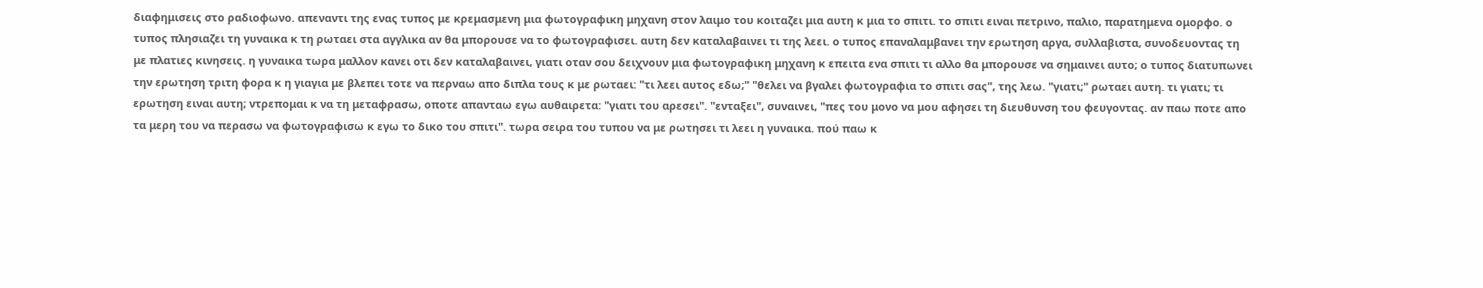διαφημισεις στο ραδιοφωνο. απεναντι της ενας τυπος με κρεμασμενη μια φωτογραφικη μηχανη στον λαιμο του κοιταζει μια αυτη κ μια το σπιτι. το σπιτι ειναι πετρινο, παλιο, παρατημενα ομορφο. ο τυπος πλησιαζει τη γυναικα κ τη ρωταει στα αγγλικα αν θα μπορουσε να το φωτογραφισει. αυτη δεν καταλαβαινει τι της λεει. ο τυπος επαναλαμβανει την ερωτηση αργα, συλλαβιστα, συνοδευοντας τη με πλατιες κινησεις. η γυναικα τωρα μαλλον κανει οτι δεν καταλαβαινει, γιατι οταν σου δειχνουν μια φωτογραφικη μηχανη κ επειτα ενα σπιτι τι αλλο θα μπορουσε να σημαινει αυτο; ο τυπος διατυπωνει την ερωτηση τριτη φορα κ η γιαγια με βλεπει τοτε να περναω απο διπλα τους κ με ρωταει: "τι λεει αυτος εδω;" "θελει να βγαλει φωτογραφια το σπιτι σας", της λεω. "γιατι;" ρωταει αυτη. τι γιατι; τι ερωτηση ειναι αυτη; ντρεπομαι κ να τη μεταφρασω, οποτε απανταω εγω αυθαιρετα: "γιατι του αρεσει". "ενταξει", συναινει, "πες του μονο να μου αφησει τη διευθυνση του φευγοντας. αν παω ποτε απο τα μερη του να περασω να φωτογραφισω κ εγω το δικο του σπιτι". τωρα σειρα του τυπου να με ρωτησει τι λεει η γυναικα. πού παω κ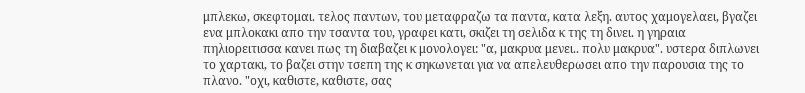μπλεκω, σκεφτομαι. τελος παντων, του μεταφραζω τα παντα, κατα λεξη. αυτος χαμογελαει, βγαζει ενα μπλοκακι απο την τσαντα του, γραφει κατι, σκιζει τη σελιδα κ της τη δινει. η γηραια πηλιορειτισσα κανει πως τη διαβαζει κ μονολογει: "α, μακρυα μενει.. πολυ μακρυα". υστερα διπλωνει το χαρτακι, το βαζει στην τσεπη της κ σηκωνεται για να απελευθερωσει απο την παρουσια της το πλανο. "οχι, καθιστε, καθιστε, σας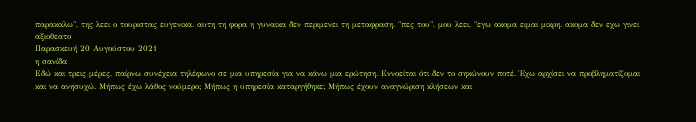παρακαλω", της λεει ο τουριστας ευγενικα. αυτη τη φορα η γυναικα δεν περιμενει τη μεταφραση. "πες του", μου λεει, "εγω ακομα ειμαι μικρη. ακομα δεν εχω γινει αξιοθεατο
Παρασκευή 20 Αυγούστου 2021
η σανίδα
Εδώ και τρεις μέρες, παίρνω συνέχεια τηλέφωνο σε μια υπηρεσία για να κάνω μια ερώτηση. Εννοείται ότι δεν το σηκώνουν ποτέ. Έχω αρχίσει να προβληματίζομαι και να ανησυχώ. Μήπως έχω λάθος νούμερο; Μήπως η υπηρεσία καταργήθηκε; Μήπως έχουν αναγνώριση κλήσεων και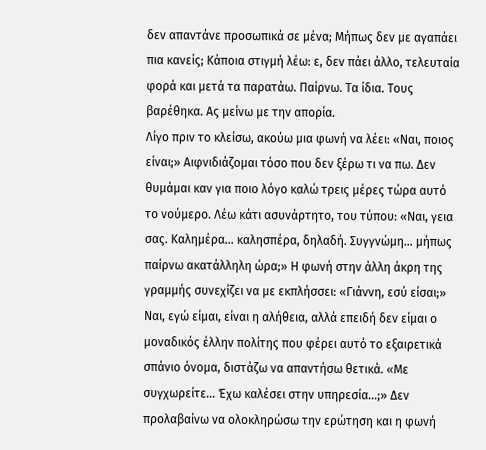δεν απαντάνε προσωπικά σε μένα; Μήπως δεν με αγαπάει πια κανείς; Κάποια στιγμή λέω: ε, δεν πάει άλλο, τελευταία φορά και μετά τα παρατάω. Παίρνω. Τα ίδια. Τους βαρέθηκα. Ας μείνω με την απορία.
Λίγο πριν το κλείσω, ακούω μια φωνή να λέει: «Ναι, ποιος είναι;» Αιφνιδιάζομαι τόσο που δεν ξέρω τι να πω. Δεν θυμάμαι καν για ποιο λόγο καλώ τρεις μέρες τώρα αυτό το νούμερο. Λέω κάτι ασυνάρτητο, του τύπου: «Ναι, γεια σας. Καλημέρα… καλησπέρα, δηλαδή. Συγγνώμη… μήπως παίρνω ακατάλληλη ώρα;» Η φωνή στην άλλη άκρη της γραμμής συνεχίζει να με εκπλήσσει: «Γιάννη, εσύ είσαι;» Ναι, εγώ είμαι, είναι η αλήθεια, αλλά επειδή δεν είμαι ο μοναδικός έλλην πολίτης που φέρει αυτό το εξαιρετικά σπάνιο όνομα, διστάζω να απαντήσω θετικά. «Με συγχωρείτε... Έχω καλέσει στην υπηρεσία...;» Δεν προλαβαίνω να ολοκληρώσω την ερώτηση και η φωνή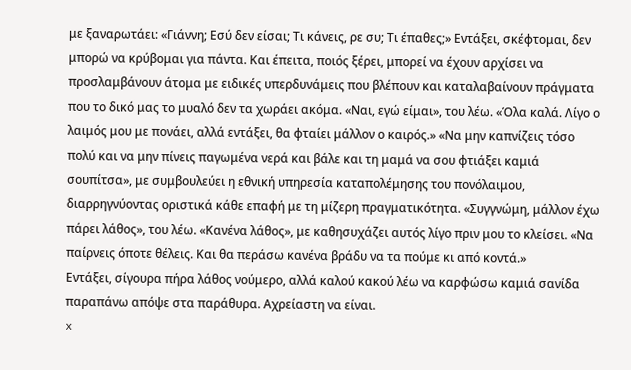με ξαναρωτάει: «Γιάννη; Εσύ δεν είσαι; Τι κάνεις, ρε συ; Τι έπαθες;» Εντάξει, σκέφτομαι, δεν μπορώ να κρύβομαι για πάντα. Και έπειτα, ποιός ξέρει, μπορεί να έχουν αρχίσει να προσλαμβάνουν άτομα με ειδικές υπερδυνάμεις που βλέπουν και καταλαβαίνουν πράγματα που το δικό μας το μυαλό δεν τα χωράει ακόμα. «Ναι, εγώ είμαι», του λέω. «Όλα καλά. Λίγο ο λαιμός μου με πονάει, αλλά εντάξει, θα φταίει μάλλον ο καιρός.» «Να μην καπνίζεις τόσο πολύ και να μην πίνεις παγωμένα νερά και βάλε και τη μαμά να σου φτιάξει καμιά σουπίτσα», με συμβουλεύει η εθνική υπηρεσία καταπολέμησης του πονόλαιμου, διαρρηγνύοντας οριστικά κάθε επαφή με τη μίζερη πραγματικότητα. «Συγγνώμη, μάλλον έχω πάρει λάθος», του λέω. «Κανένα λάθος», με καθησυχάζει αυτός λίγο πριν μου το κλείσει. «Να παίρνεις όποτε θέλεις. Και θα περάσω κανένα βράδυ να τα πούμε κι από κοντά.»
Εντάξει, σίγουρα πήρα λάθος νούμερο, αλλά καλού κακού λέω να καρφώσω καμιά σανίδα παραπάνω απόψε στα παράθυρα. Αχρείαστη να είναι.
x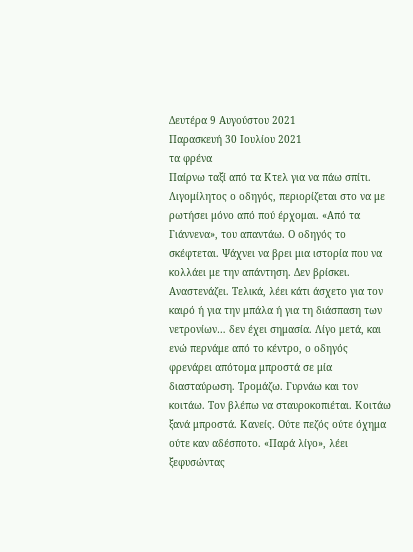Δευτέρα 9 Αυγούστου 2021
Παρασκευή 30 Ιουλίου 2021
τα φρένα
Παίρνω ταξί από τα Κτελ για να πάω σπίτι. Λιγομίλητος ο οδηγός, περιορίζεται στο να με ρωτήσει μόνο από πού έρχομαι. «Από τα Γιάννενα», του απαντάω. Ο οδηγός το σκέφτεται. Ψάχνει να βρει μια ιστορία που να κολλάει με την απάντηση. Δεν βρίσκει. Αναστενάζει. Τελικά, λέει κάτι άσχετο για τον καιρό ή για την μπάλα ή για τη διάσπαση των νετρονίων… δεν έχει σημασία. Λίγο μετά, και ενώ περνάμε από το κέντρο, ο οδηγός φρενάρει απότομα μπροστά σε μία διασταύρωση. Τρομάζω. Γυρνάω και τον κοιτάω. Τον βλέπω να σταυροκοπιέται. Κοιτάω ξανά μπροστά. Κανείς. Ούτε πεζός ούτε όχημα ούτε καν αδέσποτο. «Παρά λίγο», λέει ξεφυσώντας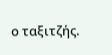ο ταξιτζής.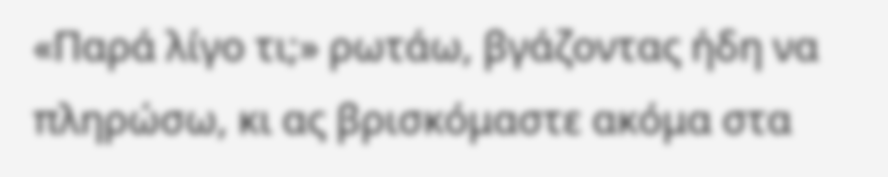«Παρά λίγο τι;» ρωτάω, βγάζοντας ήδη να πληρώσω, κι ας βρισκόμαστε ακόμα στα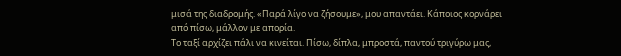μισά της διαδρομής. «Παρά λίγο να ζήσουμε», μου απαντάει. Κάποιος κορνάρει από πίσω, μάλλον με απορία.
Το ταξί αρχίζει πάλι να κινείται. Πίσω, δίπλα, μπροστά, παντού τριγύρω μας,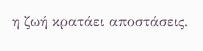η ζωή κρατάει αποστάσεις.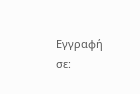Εγγραφή σε: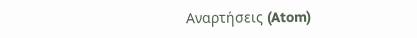Αναρτήσεις (Atom)